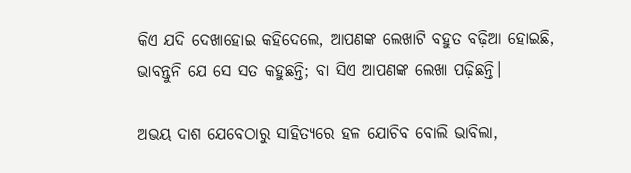କିଏ ଯଦି ଦେଖାହୋଇ କହିଦେଲେ, ଆପଣଙ୍କ ଲେଖାଟି ବହୁତ ବଢ଼ିଆ ହୋଇଛି, ଭାବନ୍ତୁନି ଯେ ସେ ସତ କହୁଛନ୍ତି; ବା ସିଏ ଆପଣଙ୍କ ଲେଖା ପଢ଼ିଛନ୍ତି।

ଅଭୟ ଦାଶ ଯେବେଠାରୁ ସାହିତ୍ୟରେ ହଳ ଯୋଚିବ ବୋଲି ଭାବିଲା,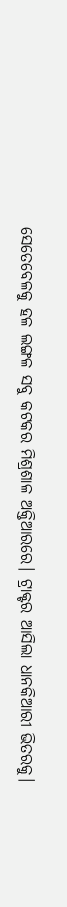ସେତେବେଳକୁ ହଳ ଲଙ୍ଗଳ ସବୁ କଟକର ମିଶ୍ରଶାଳ ଅକ୍ତିଆରରେ। ଟ୍ରାକ୍ଟର ଆସିଲା ଧାନକିଆରୀ ଭିତରକୁ।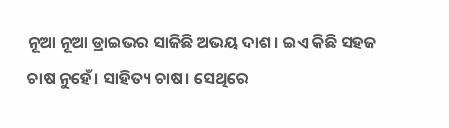ନୂଆ ନୂଆ ଡ୍ରାଇଭର ସାଜିଛି ଅଭୟ ଦାଶ। ଇଏ କିଛି ସହଜ ଚାଷ ନୁହେଁ। ସାହିତ୍ୟ ଚାଷ। ସେଥିରେ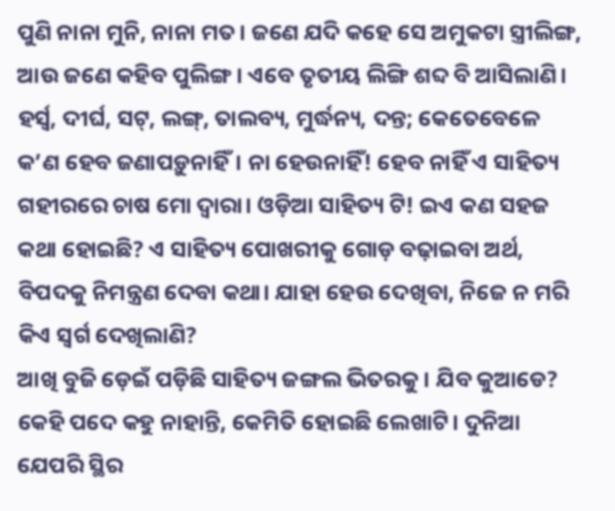ପୁଣି ନାନା ମୁନି, ନାନା ମତ। ଜଣେ ଯଦି କହେ ସେ ଅମୁକଟା ସ୍ତ୍ରୀଲିଙ୍ଗ, ଆଉ ଜଣେ କହିବ ପୁଲିଙ୍ଗ। ଏବେ ତୃତୀୟ ଲିଙ୍ଗି ଶବ୍ଦ ବି ଆସିଲାଣି। ହର୍ସ୍ବ, ଦୀର୍ଘ, ସଟ୍, ଲଙ୍ଗ୍, ତାଲବ୍ୟ, ମୁର୍ଦ୍ଧନ୍ୟ, ଦନ୍ତ; କେତେବେଳେ କ’ଣ ହେବ ଜଣାପଡ଼ୁନାହିଁ। ନା ହେଉନାହିଁ! ହେବ ନାହିଁ ଏ ସାହିତ୍ୟ ଗହୀରରେ ଚାଷ ମୋ ଦ୍ବାରା। ଓଡ଼ିଆ ସାହିତ୍ୟ ଟି! ଇଏ କଣ ସହଜ କଥା ହୋଇଛି? ଏ ସାହିତ୍ୟ ପୋଖରୀକୁ ଗୋଡ଼ ବଢ଼ାଇବା ଅର୍ଥ, ବିପଦକୁ ନିମନ୍ତ୍ରଣ ଦେବା କଥା। ଯାହା ହେଉ ଦେଖିବା, ନିଜେ ନ ମରି କିଏ ସ୍ୱର୍ଗ ଦେଖିଲାଣି?
ଆଖି ବୁଜି ଡ଼େଇଁ ପଡ଼ିଛି ସାହିତ୍ୟ ଜଙ୍ଗଲ ଭିତରକୁ। ଯିବ କୁଆଡେ? କେହି ପଦେ କହୁ ନାହାନ୍ତି, କେମିତି ହୋଇଛି ଲେଖାଟି। ଦୁନିଆ ଯେପରି ସ୍ଥିର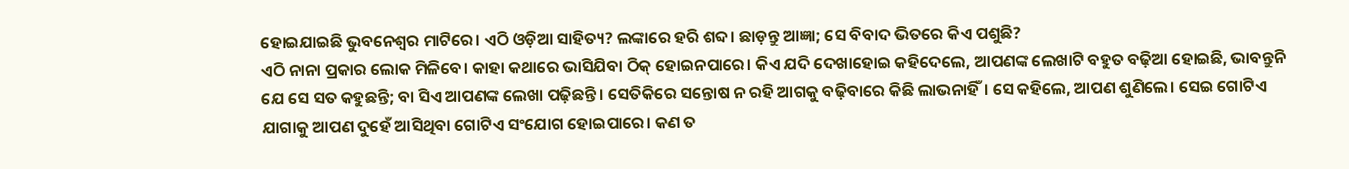ହୋଇଯାଇଛି ଭୁବନେଶ୍ୱର ମାଟିରେ। ଏଠି ଓଡ଼ିଆ ସାହିତ୍ୟ? ଲଙ୍କାରେ ହରି ଶବ୍ଦ। ଛାଡ଼ନ୍ତୁ ଆଜ୍ଞା; ସେ ବିବାଦ ଭିତରେ କିଏ ପଶୁଛି?
ଏଠି ନାନା ପ୍ରକାର ଲୋକ ମିଳିବେ। କାହା କଥାରେ ଭାସିଯିବା ଠିକ୍ ହୋଇନପାରେ। କିଏ ଯଦି ଦେଖାହୋଇ କହିଦେଲେ, ଆପଣଙ୍କ ଲେଖାଟି ବହୁତ ବଢ଼ିଆ ହୋଇଛି, ଭାବନ୍ତୁନି ଯେ ସେ ସତ କହୁଛନ୍ତି; ବା ସିଏ ଆପଣଙ୍କ ଲେଖା ପଢ଼ିଛନ୍ତି। ସେତିକିରେ ସନ୍ତୋଷ ନ ରହି ଆଗକୁ ବଢ଼ିବାରେ କିଛି ଲାଭନାହିଁ। ସେ କହିଲେ, ଆପଣ ଶୁଣିଲେ। ସେଇ ଗୋଟିଏ ଯାଗାକୁ ଆପଣ ଦୁହେଁ ଆସିଥିବା ଗୋଟିଏ ସଂଯୋଗ ହୋଇପାରେ। କଣ ତ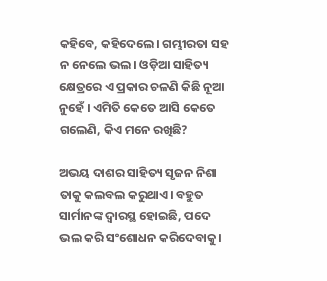କହିବେ, କହିଦେଲେ। ଗମ୍ଭୀରତା ସହ ନ ନେଲେ ଭଲ। ଓଡ଼ିଆ ସାହିତ୍ୟ କ୍ଷେତ୍ରରେ ଏ ପ୍ରକାର ଚଳଣି କିଛି ନୂଆ ନୁହେଁ । ଏମିତି କେତେ ଆସି କେତେ ଗଲେଣି, କିଏ ମନେ ରଖିଛି?

ଅଭୟ ଦାଶର ସାହିତ୍ୟ ସୃଜନ ନିଶା ତାକୁ କଲବଲ କରୁଥାଏ। ବହୁତ ସାର୍ମାନଙ୍କ ଦ୍ବାରସ୍ଥ ହୋଇଛି, ପଦେ ଭଲ କରି ସଂଶୋଧନ କରିଦେବାକୁ।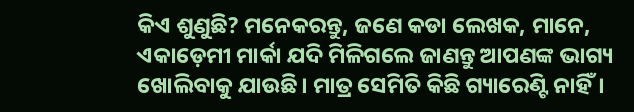କିଏ ଶୁଣୁଛି? ମନେକରନ୍ତୁ, ଜଣେ କଡା ଲେଖକ, ମାନେ, ଏକାଡ଼େମୀ ମାର୍କା ଯଦି ମିଳିଗଲେ ଜାଣନ୍ତୁ ଆପଣଙ୍କ ଭାଗ୍ୟ ଖୋଲିବାକୁ ଯାଉଛି। ମାତ୍ର ସେମିତି କିଛି ଗ୍ୟାରେଣ୍ଟି ନାହିଁ।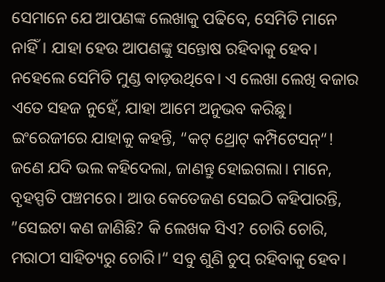ସେମାନେ ଯେ ଆପଣଙ୍କ ଲେଖାକୁ ପଢିବେ, ସେମିତି ମାନେ ନାହିଁ। ଯାହା ହେଉ ଆପଣଙ୍କୁ ସନ୍ତୋଷ ରହିବାକୁ ହେବ। ନହେଲେ ସେମିତି ମୁଣ୍ଡ ବାଡ଼ଉଥିବେ। ଏ ଲେଖା ଲେଖି ବଜାର ଏତେ ସହଜ ନୁହେଁ, ଯାହା ଆମେ ଅନୁଭବ କରିଛୁ। ଇଂରେଜୀରେ ଯାହାକୁ କହନ୍ତି, “କଟ୍ ଥ୍ରୋଟ୍ କମ୍ପିଟେସନ୍“! ଜଣେ ଯଦି ଭଲ କହିଦେଲା, ଜାଣନ୍ତୁ ହୋଇଗଲା। ମାନେ, ବୃହସ୍ପତି ପଞ୍ଚମରେ। ଆଉ କେତେଜଣ ସେଇଠି କହିପାରନ୍ତି, ”ସେଇଟା କଣ ଜାଣିଛି? କି ଲେଖକ ସିଏ? ଚୋରି ଚୋରି, ମରାଠୀ ସାହିତ୍ୟରୁ ଚୋରି।“ ସବୁ ଶୁଣି ଚୁପ୍ ରହିବାକୁ ହେବ।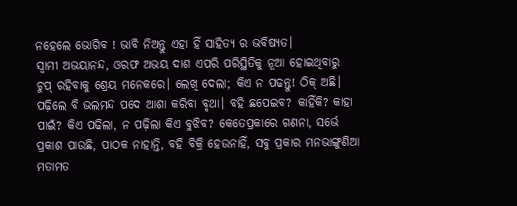ନହେଲେ ଭୋଗିବ ! ଭାବି ନିଅନ୍ତୁ ଏହା ହିଁ ସାହିତ୍ୟ ର ଭବିଷ୍ୟତ।
ସ୍ବାମୀ ଅଭୟାନନ୍ଦ, ଓରଫ ଅଭୟ ଦାଶ ଏପରି ପରିସ୍ଥିତିକୁ ନୂଆ ହୋଇଥିବାରୁ ଚୁପ୍ ରହିବାକୁ ଶ୍ରେୟ ମନେକରେ। ଲେଖି ଦେଲା; କିଏ ନ ପଢନ୍ତୁ! ଠିକ୍ ଅଛି। ପଢ଼ିଲେ ବି ଭଲମନ୍ଦ ପଦେ ଆଶା କରିବା ବୃଥା। ବହି ଛପେଇବ? କାହିଁକି? କାହା ପାଇଁ? କିଏ ପଢିଲା, ନ ପଢ଼ିଲା କିଏ ବୁଝିବ? କେତେପ୍ରକାରେ ଗଣନା, ସର୍ଭେ ପ୍ରକାଶ ପାଉଛି, ପାଠକ ନାହାନ୍ତି, ବହି ବିକ୍ରି ହେଉନାହିଁ, ସବୁ ପ୍ରକାର ମନଭାଙ୍ଗୁଣିଆ ମତାମତ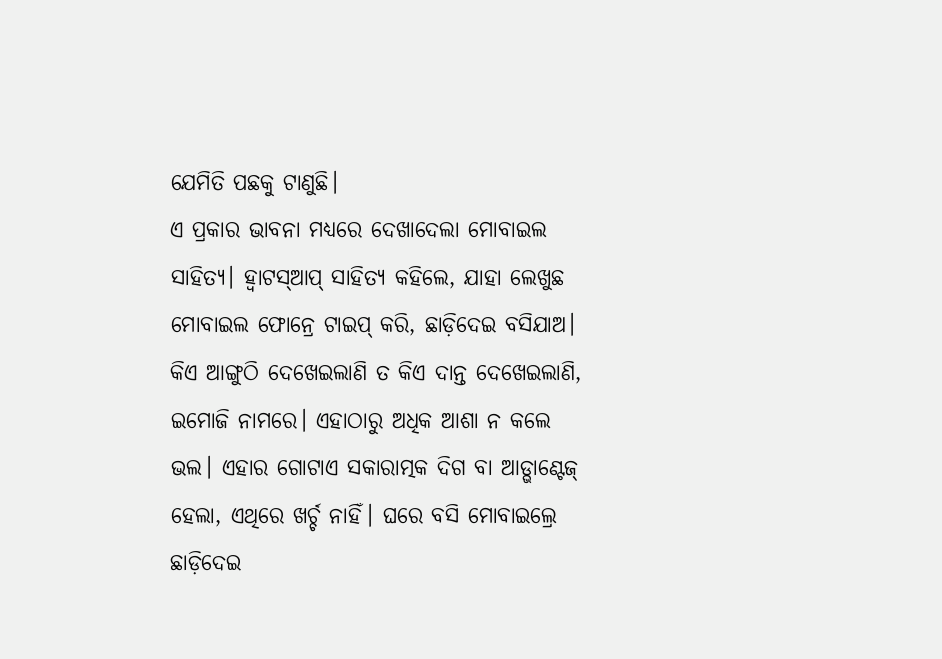ଯେମିତି ପଛକୁ ଟାଣୁଛି।
ଏ ପ୍ରକାର ଭାବନା ମଧ୍ୟରେ ଦେଖାଦେଲା ମୋବାଇଲ ସାହିତ୍ୟ। ହ୍ବାଟସ୍ଆପ୍ ସାହିତ୍ୟ କହିଲେ, ଯାହା ଲେଖୁଛ ମୋବାଇଲ ଫୋନ୍ରେ ଟାଇପ୍ କରି, ଛାଡ଼ିଦେଇ ବସିଯାଅ। କିଏ ଆଙ୍ଗୁଠି ଦେଖେଇଲାଣି ତ କିଏ ଦାନ୍ତ ଦେଖେଇଲାଣି, ଇମୋଜି ନାମରେ। ଏହାଠାରୁ ଅଧିକ ଆଶା ନ କଲେ ଭଲ। ଏହାର ଗୋଟାଏ ସକାରାତ୍ମକ ଦିଗ ବା ଆଡ୍ଭାଣ୍ଟେଜ୍ ହେଲା, ଏଥିରେ ଖର୍ଚ୍ଚ ନାହିଁ। ଘରେ ବସି ମୋବାଇଲ୍ରେ ଛାଡ଼ିଦେଇ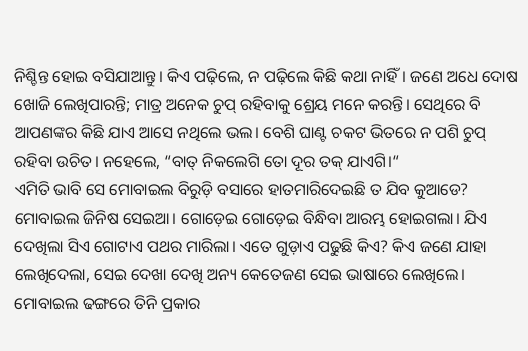ନିଶ୍ଚିନ୍ତ ହୋଇ ବସିଯାଆନ୍ତୁ। କିଏ ପଢ଼ିଲେ, ନ ପଢ଼ିଲେ କିଛି କଥା ନାହିଁ। ଜଣେ ଅଧେ ଦୋଷ ଖୋଜି ଲେଖିପାରନ୍ତି; ମାତ୍ର ଅନେକ ଚୁପ୍ ରହିବାକୁ ଶ୍ରେୟ ମନେ କରନ୍ତି। ସେଥିରେ ବି ଆପଣଙ୍କର କିଛି ଯାଏ ଆସେ ନଥିଲେ ଭଲ। ବେଶି ଘାଣ୍ଟ ଚକଟ ଭିତରେ ନ ପଶି ଚୁପ୍ ରହିବା ଉଚିତ। ନହେଲେ, “ବାତ୍ ନିକଲେଗି ତୋ ଦୂର ତକ୍ ଯାଏଗି।“
ଏମିତି ଭାବି ସେ ମୋବାଇଲ ବିରୁଡ଼ି ବସାରେ ହାତମାରିଦେଇଛି ତ ଯିବ କୁଆଡେ? ମୋବାଇଲ ଜିନିଷ ସେଇଆ। ଗୋଡ଼େଇ ଗୋଡ଼େଇ ବିନ୍ଧିବା ଆରମ୍ଭ ହୋଇଗଲା। ଯିଏ ଦେଖିଲା ସିଏ ଗୋଟାଏ ପଥର ମାରିଲା। ଏତେ ଗୁଡ଼ାଏ ପଢୁଛି କିଏ? କିଏ ଜଣେ ଯାହା ଲେଖିଦେଲା, ସେଇ ଦେଖା ଦେଖି ଅନ୍ୟ କେତେଜଣ ସେଇ ଭାଷାରେ ଲେଖିଲେ। ମୋବାଇଲ ଢଙ୍ଗରେ ତିନି ପ୍ରକାର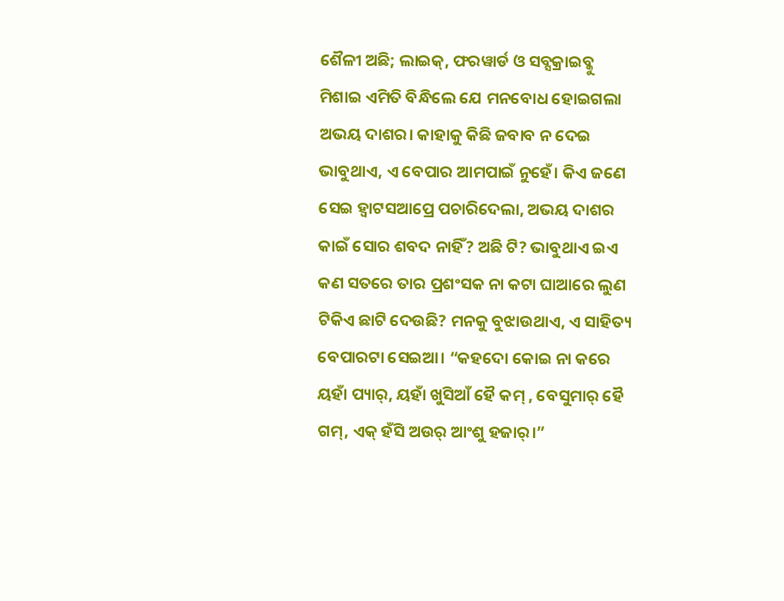ଶୈଳୀ ଅଛି; ଲାଇକ୍, ଫରୱାର୍ଡ ଓ ସବ୍ସକ୍ରାଇବ୍କୁ ମିଶାଇ ଏମିତି ବିନ୍ଧିଲେ ଯେ ମନବୋଧ ହୋଇଗଲା ଅଭୟ ଦାଶର। କାହାକୁ କିଛି ଜବାବ ନ ଦେଇ ଭାବୁଥାଏ, ଏ ବେପାର ଆମପାଇଁ ନୁହେଁ। କିଏ ଜଣେ ସେଇ ହ୍ବାଟସଆପ୍ରେ ପଚାରିଦେଲା, ଅଭୟ ଦାଶର କାଇଁ ସୋର ଶବଦ ନାହିଁ? ଅଛି ଟି? ଭାବୁଥାଏ ଇଏ କଣ ସତରେ ତାର ପ୍ରଶଂସକ ନା କଟା ଘାଆରେ ଲୁଣ ଟିକିଏ ଛାଟି ଦେଉଛି? ମନକୁ ବୁଝାଉଥାଏ, ଏ ସାହିତ୍ୟ ବେପାରଟା ସେଇଆ। “କହଦୋ କୋଇ ନା କରେ ୟହାଁ ପ୍ୟାର୍, ୟହାଁ ଖୁସିଆଁ ହୈ କମ୍ , ବେସୁମାର୍ ହୈ ଗମ୍, ଏକ୍ ହଁସି ଅଉର୍ ଆଂଶୁ ହଜାର୍।”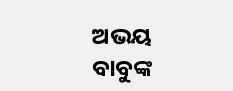ଅଭୟ ବାବୁଙ୍କ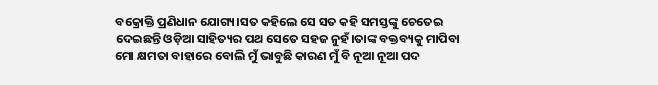ବକ୍ରୋକ୍ତି ପ୍ରଣିଧାନ ଯୋଗ୍ୟ।ସତ କହିଲେ ସେ ସତ କହି ସମସ୍ତଙ୍କୁ ଚେତେଇ ଦେଇଛନ୍ତି ଓଡ଼ିଆ ସାହିତ୍ୟର ପଥ ସେତେ ସହଜ ନୁହଁ।ତାଙ୍କ ବକ୍ତବ୍ୟକୁ ମାପିବା ମୋ କ୍ଷମତା ବାହାରେ ବୋଲି ମୁଁ ଭାବୁଛି କାରଣ ମୁଁ ବି ନୂଆ ନୂଆ ପଦ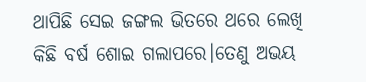ଥାପିଛି ସେଇ ଜଙ୍ଗଲ ଭିତରେ ଥରେ ଲେଖି କିଛି ବର୍ଷ ଶୋଇ ଗଲାପରେ।ତେଣୁ ଅଭୟ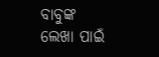ବାବୁଙ୍କ ଲେଖା ପାଇଁ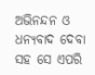ଅଭିନନ୍ଦନ ଓ ଧନ୍ୟବାଦ ଦେବା ସହ ସେ ଏପରି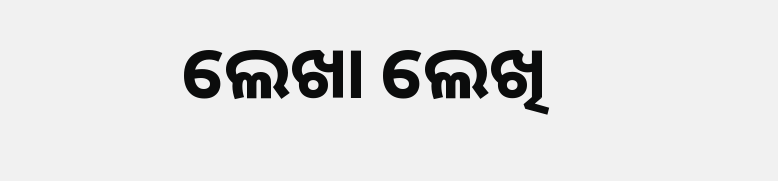ଲେଖା ଲେଖି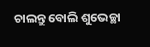ଚାଲନ୍ତୁ ବୋଲି ଶୁଭେଚ୍ଛା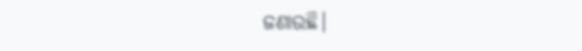ଜଣାଉଛି।